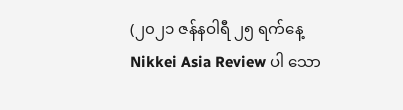(၂၀၂၁ ဇန်နဝါရီ ၂၅ ရက်နေ့ Nikkei Asia Review ပါ သော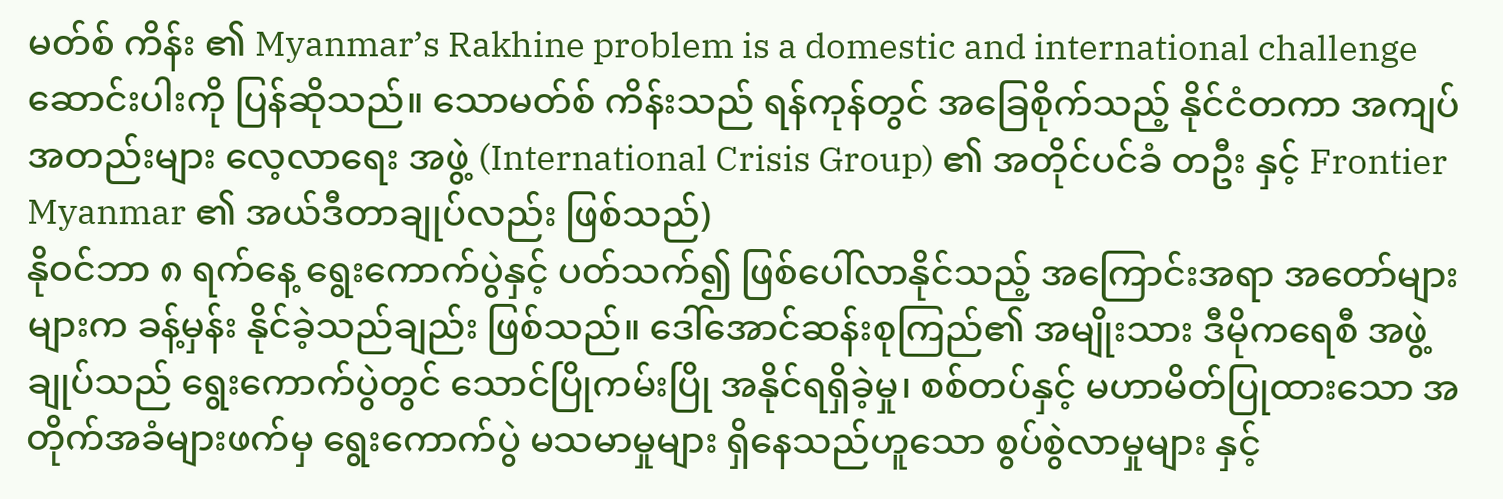မတ်စ် ကိန်း ၏ Myanmar’s Rakhine problem is a domestic and international challenge ဆောင်းပါးကို ပြန်ဆိုသည်။ သောမတ်စ် ကိန်းသည် ရန်ကုန်တွင် အခြေစိုက်သည့် နိုင်ငံတကာ အကျပ်အတည်းများ လေ့လာရေး အဖွဲ့ (International Crisis Group) ၏ အတိုင်ပင်ခံ တဦး နှင့် Frontier Myanmar ၏ အယ်ဒီတာချုပ်လည်း ဖြစ်သည်)
နိုဝင်ဘာ ၈ ရက်နေ့ ရွေးကောက်ပွဲနှင့် ပတ်သက်၍ ဖြစ်ပေါ်လာနိုင်သည့် အကြောင်းအရာ အတော်များများက ခန့်မှန်း နိုင်ခဲ့သည်ချည်း ဖြစ်သည်။ ဒေါ်အောင်ဆန်းစုကြည်၏ အမျိုးသား ဒီမိုကရေစီ အဖွဲ့ချုပ်သည် ရွေးကောက်ပွဲတွင် သောင်ပြိုကမ်းပြို အနိုင်ရရှိခဲ့မှု၊ စစ်တပ်နှင့် မဟာမိတ်ပြုထားသော အတိုက်အခံများဖက်မှ ရွေးကောက်ပွဲ မသမာမှုများ ရှိနေသည်ဟူသော စွပ်စွဲလာမှုများ နှင့်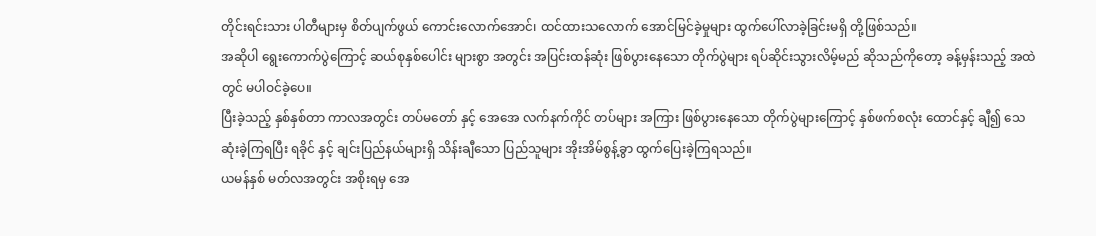တိုင်းရင်းသား ပါတီများမှ စိတ်ပျက်ဖွယ် ကောင်းလောက်အောင်၊ ထင်ထားသလောက် အောင်မြင်ခဲ့မှုများ ထွက်ပေါ်လာခဲ့ခြင်းမရှိ တို့ဖြစ်သည်။
အဆိုပါ ရွေးကောက်ပွဲကြောင့် ဆယ်စုနှစ်ပေါင်း များစွာ အတွင်း အပြင်းထန်ဆုံး ဖြစ်ပွားနေသော တိုက်ပွဲများ ရပ်ဆိုင်းသွားလိမ့်မည် ဆိုသည်ကိုတော့ ခန့်မှန်းသည့် အထဲတွင် မပါဝင်ခဲ့ပေ။
ပြီးခဲ့သည့် နှစ်နှစ်တာ ကာလအတွင်း တပ်မတော် နှင့် အေအေ လက်နက်ကိုင် တပ်များ အကြား ဖြစ်ပွားနေသော တိုက်ပွဲများကြောင့် နှစ်ဖက်စလုံး ထောင်နှင့် ချီ၍ သေဆုံးခဲ့ကြရပြီး ရခိုင် နှင့် ချင်းပြည်နယ်များရှိ သိန်းချီသော ပြည်သူများ အိုးအိမ်စွန့်ခွာ ထွက်ပြေးခဲ့ကြရသည်။
ယမန်နှစ် မတ်လအတွင်း အစိုးရမှ အေ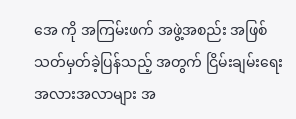အေ ကို အကြမ်းဖက် အဖွဲ့အစည်း အဖြစ် သတ်မှတ်ခဲ့ပြန်သည့် အတွက် ငြိမ်းချမ်းရေး အလားအလာများ အ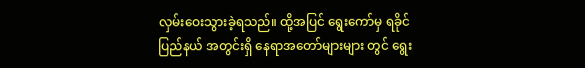လှမ်းဝေးသွားခဲ့ရသည်။ ထို့အပြင် ရွေးကော်မှ ရခိုင်ပြည်နယ် အတွင်းရှိ နေရာအတော်များများ တွင် ရွေး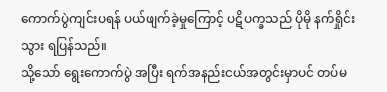ကောက်ပွဲကျင်းပရန် ပယ်ဖျက်ခဲ့မှုကြောင့် ပဋိပက္ခသည် ပိုမို နက်ရှိုင်းသွား ရပြန်သည်။
သို့သော် ရွေးကောက်ပွဲ အပြီး ရက်အနည်းငယ်အတွင်းမှာပင် တပ်မ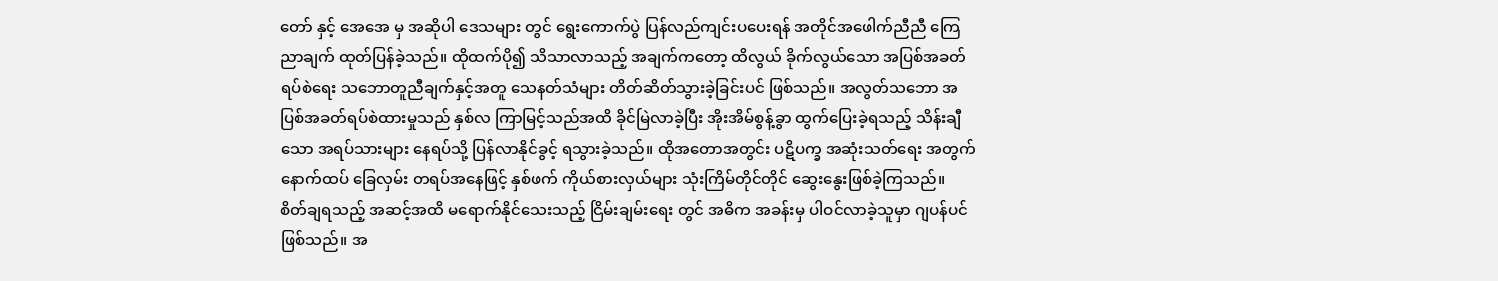တော် နှင့် အေအေ မှ အဆိုပါ ဒေသများ တွင် ရွေးကောက်ပွဲ ပြန်လည်ကျင်းပပေးရန် အတိုင်အဖေါက်ညီညီ ကြေညာချက် ထုတ်ပြန်ခဲ့သည်။ ထိုထက်ပို၍ သိသာလာသည့် အချက်ကတော့ ထိလွယ် ခိုက်လွယ်သော အပြစ်အခတ် ရပ်စဲရေး သဘောတူညီချက်နှင့်အတူ သေနတ်သံများ တိတ်ဆိတ်သွားခဲ့ခြင်းပင် ဖြစ်သည်။ အလွတ်သဘော အပြစ်အခတ်ရပ်စဲထားမှုသည် နှစ်လ ကြာမြင့်သည်အထိ ခိုင်မြဲလာခဲ့ပြီး အိုးအိမ်စွန့်ခွာ ထွက်ပြေးခဲ့ရသည့် သိန်းချီသော အရပ်သားများ နေရပ်သို့ ပြန်လာနိုင်ခွင့် ရသွားခဲ့သည်။ ထိုအတောအတွင်း ပဋိပက္ခ အဆုံးသတ်ရေး အတွက် နောက်ထပ် ခြေလှမ်း တရပ်အနေဖြင့် နှစ်ဖက် ကိုယ်စားလှယ်များ သုံးကြိမ်တိုင်တိုင် ဆွေးနွေးဖြစ်ခဲ့ကြသည်။
စိတ်ချရသည့် အဆင့်အထိ မရောက်နိုင်သေးသည့် ငြိမ်းချမ်းရေး တွင် အဓိက အခန်းမှ ပါဝင်လာခဲ့သူမှာ ဂျပန်ပင် ဖြစ်သည်။ အ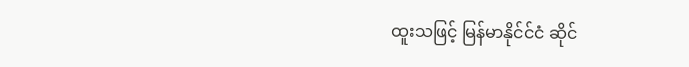ထူးသဖြင့် မြန်မာနိုင်င်ငံ ဆိုင်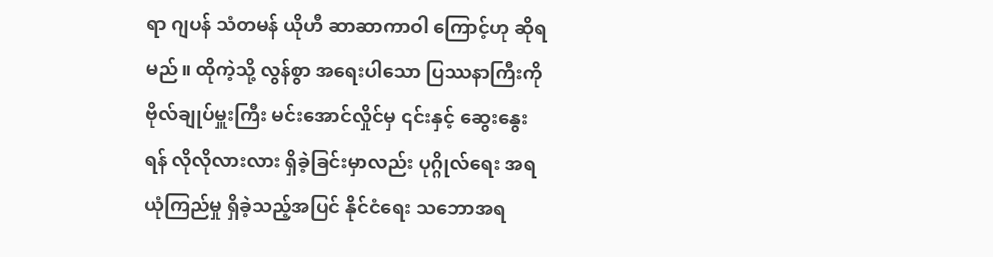ရာ ဂျပန် သံတမန် ယိုဟီ ဆာဆာကာဝါ ကြောင့်ဟု ဆိုရမည်။ ထိုကဲ့သို့ လွန်စွာ အရေးပါသော ပြဿနာကြီးကို ဗိုလ်ချုပ်မှူးကြီး မင်းအောင်လှိုင်မှ ၎င်းနှင့် ဆွေးနွေးရန် လိုလိုလားလား ရှိခဲ့ခြင်းမှာလည်း ပုဂ္ဂိုလ်ရေး အရ ယုံကြည်မှု ရှိခဲ့သည့်အပြင် နိုင်ငံရေး သဘောအရ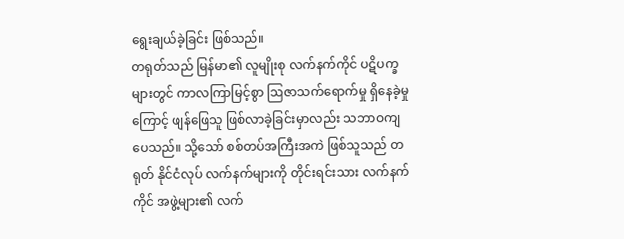ရွေးချယ်ခဲ့ခြင်း ဖြစ်သည်။
တရုတ်သည် မြန်မာ၏ လူမျိုးစု လက်နက်ကိုင် ပဋိပက္ခများတွင် ကာလကြာမြင့်စွာ ဩဇာသက်ရောက်မှု ရှိနေခဲ့မှုကြောင့် ဖျန်ဖြေသူ ဖြစ်လာခဲ့ခြင်းမှာလည်း သဘာဝကျပေသည်။ သို့သော် စစ်တပ်အကြီးအကဲ ဖြစ်သူသည် တရုတ် နိုင်ငံလုပ် လက်နက်များကို တိုင်းရင်းသား လက်နက်ကိုင် အဖွဲ့များ၏ လက်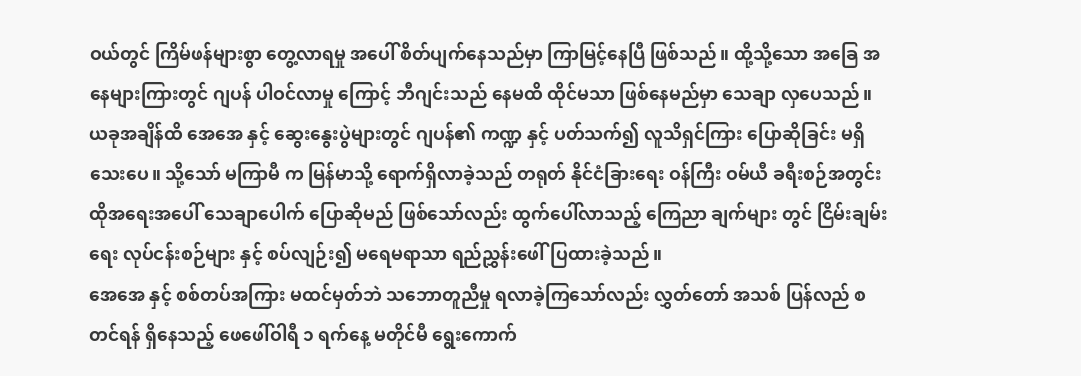ဝယ်တွင် ကြိမ်ဖန်များစွာ တွေ့လာရမှု အပေါ် စိတ်ပျက်နေသည်မှာ ကြာမြင့်နေပြီ ဖြစ်သည်။ ထို့သို့သော အခြေ အနေများကြားတွင် ဂျပန် ပါဝင်လာမှု ကြောင့် ဘီဂျင်းသည် နေမထိ ထိုင်မသာ ဖြစ်နေမည်မှာ သေချာ လှပေသည်။
ယခုအချိန်ထိ အေအေ နှင့် ဆွေးနွေးပွဲများတွင် ဂျပန်၏ ကဏ္ဍ နှင့် ပတ်သက်၍ လူသိရှင်ကြား ပြောဆိုခြင်း မရှိသေးပေ။ သို့သော် မကြာမီ က မြန်မာသို့ ရောက်ရှိလာခဲ့သည် တရုတ် နိုင်ငံခြားရေး ဝန်ကြီး ဝမ်ယီ ခရီးစဉ်အတွင်း ထိုအရေးအပေါ် သေချာပေါက် ပြောဆိုမည် ဖြစ်သော်လည်း ထွက်ပေါ်လာသည့် ကြေညာ ချက်များ တွင် ငြိမ်းချမ်းရေး လုပ်ငန်းစဉ်များ နှင့် စပ်လျဉ်း၍ မရေမရာသာ ရည်ညွှန်းဖေါ်ပြထားခဲ့သည်။
အေအေ နှင့် စစ်တပ်အကြား မထင်မှတ်ဘဲ သဘောတူညီမှု ရလာခဲ့ကြသော်လည်း လွှတ်တော် အသစ် ပြန်လည် စတင်ရန် ရှိနေသည့် ဖေဖေါ်ဝါရီ ၁ ရက်နေ့ မတိုင်မီ ရွေးကောက်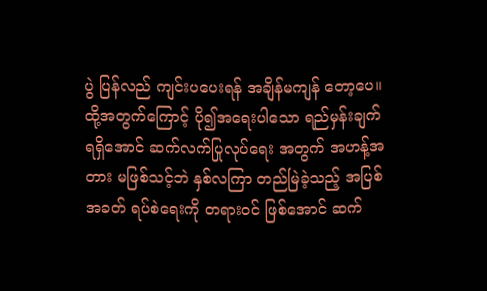ပွဲ ပြန်လည် ကျင်းပပေးရန် အချိန်မကျန် တော့ပေ။ ထို့အတွက်ကြောင့် ပို၍အရေးပါသော ရည်မှန်းချက် ရရှိအောင် ဆက်လက်ပြုလုပ်ရေး အတွက် အဟန့်အတား မဖြစ်သင့်ဘဲ နှစ်လကြာ တည်မြဲခဲ့သည့် အပြစ်အခတ် ရပ်စဲရေးကို တရားဝင် ဖြစ်အောင် ဆက်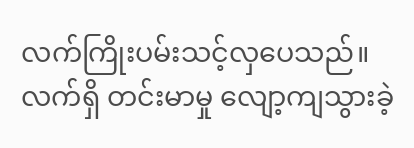လက်ကြိုးပမ်းသင့်လှပေသည်။
လက်ရှိ တင်းမာမှု လျော့ကျသွားခဲ့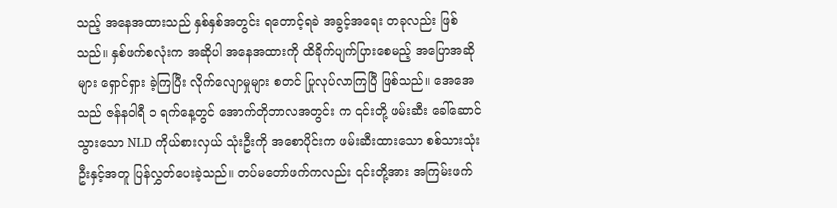သည့် အနေအထားသည် နှစ်နှစ်အတွင်း ရတောင့်ရခဲ အခွင့်အရေး တခုလည်း ဖြစ်သည်။ နှစ်ဖက်စလုံးက အဆိုပါ အနေအထားကို ထိခိုက်ပျက်ပြားစေမည့် အပြောအဆို များ ရှောင်ရှား ခဲ့ကြပြီး လိုက်လျောမှုများ စတင် ပြုလုပ်လာကြပြီ ဖြစ်သည်။ အေအေ သည် ဇန်နဝါရီ ၁ ရက်နေ့တွင် အောက်တိုဘာလအတွင်း က ၎င်းတို့ ဖမ်းဆီး ခေါ်ဆောင်သွားသော NLD ကိုယ်စားလှယ် သုံးဦးကို အစောပိုင်းက ဖမ်းဆီးထားသော စစ်သားသုံးဦးနှင့်အတူ ပြန်လွှတ်ပေးခဲ့သည်။ တပ်မတော်ဖက်ကလည်း ၎င်းတို့အား အကြမ်းဖက်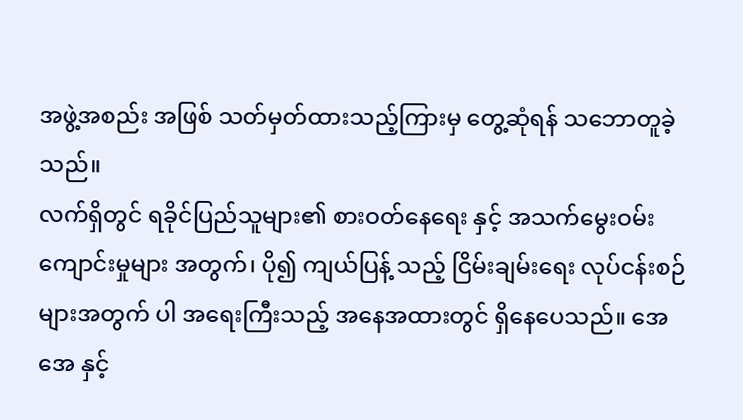အဖွဲ့အစည်း အဖြစ် သတ်မှတ်ထားသည့်ကြားမှ တွေ့ဆုံရန် သဘောတူခဲ့သည်။
လက်ရှိတွင် ရခိုင်ပြည်သူများ၏ စားဝတ်နေရေး နှင့် အသက်မွေးဝမ်းကျောင်းမှုများ အတွက်၊ ပို၍ ကျယ်ပြန့် သည့် ငြိမ်းချမ်းရေး လုပ်ငန်းစဉ်များအတွက် ပါ အရေးကြီးသည့် အနေအထားတွင် ရှိနေပေသည်။ အေအေ နှင့်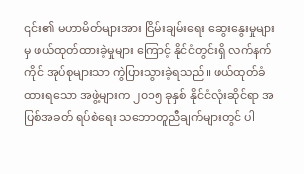၎င်း၏ မဟာမိတ်များအား ငြိမ်းချမ်းရေး ဆွေးနွေးမှုများ မှ ဖယ်ထုတ်ထားခဲ့မှုများ ကြောင့် နိုင်ငံတွင်းရှိ လက်နက်ကိုင် အုပ်စုများသာ ကွဲပြားသွားခဲ့ရသည်။ ဖယ်ထုတ်ခံထားရသော အဖွဲ့များက ၂၀၁၅ ခုနှစ် နိုင်ငံလုံးဆိုင်ရာ အပြစ်အခတ် ရပ်စဲရေး သဘောတူညီချက်များတွင် ပါ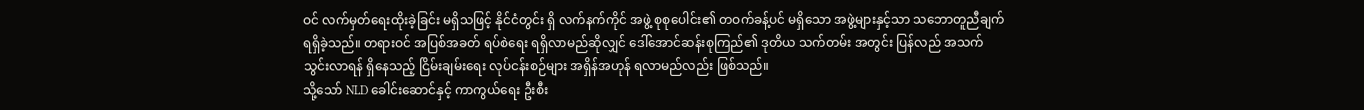ဝင် လက်မှတ်ရေးထိုးခဲ့ခြင်း မရှိသဖြင့် နိုင်ငံတွင်း ရှိ လက်နက်ကိုင် အဖွဲ့ စုစုပေါင်း၏ တဝက်ခန့်ပင် မရှိသော အဖွဲ့များနှင့်သာ သဘောတူညီချက် ရရှိခဲ့သည်။ တရားဝင် အပြစ်အခတ် ရပ်စဲရေး ရရှိလာမည်ဆိုလျှင် ဒေါ်အောင်ဆန်းစုကြည်၏ ဒုတိယ သက်တမ်း အတွင်း ပြန်လည် အသက်သွင်းလာရန် ရှိနေသည့် ငြိမ်းချမ်းရေး လုပ်ငန်းစဉ်များ အရှိန်အဟုန် ရလာမည်လည်း ဖြစ်သည်။
သို့သော် NLD ခေါင်းဆောင်နှင့် ကာကွယ်ရေး ဦးစီး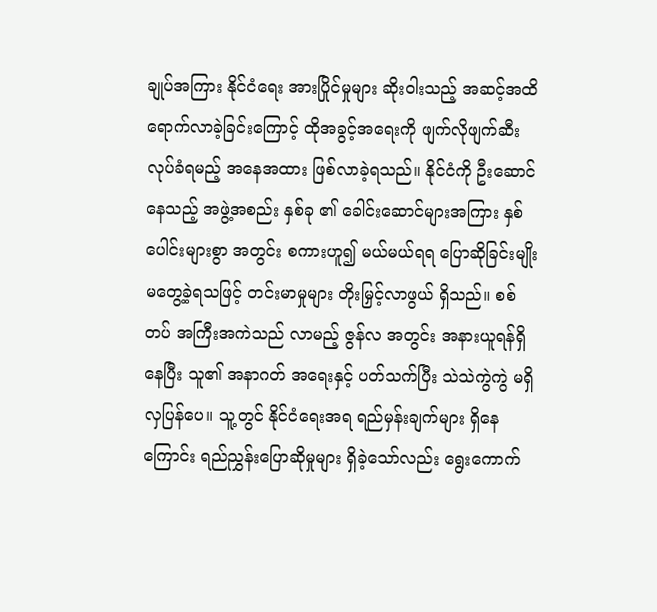ချုပ်အကြား နိုင်ငံရေး အားပြိုင်မှုများ ဆိုးဝါးသည့် အဆင့်အထိ ရောက်လာခဲ့ခြင်းကြောင့် ထိုအခွင့်အရေးကို ဖျက်လိုဖျက်ဆီး လုပ်ခံရမည့် အနေအထား ဖြစ်လာခဲ့ရသည်။ နိုင်ငံကို ဦးဆောင်နေသည့် အဖွဲ့အစည်း နှစ်ခု ၏ ခေါင်းဆောင်များအကြား နှစ်ပေါင်းများစွာ အတွင်း စကားဟူ၍ မယ်မယ်ရရ ပြောဆိုခြင်းမျိုး မတွေ့ခဲ့ရသဖြင့် တင်းမာမှုများ တိုးမြှင့်လာဖွယ် ရှိသည်။ စစ်တပ် အကြီးအကဲသည် လာမည့် ဇွန်လ အတွင်း အနားယူရန်ရှိနေပြီး သူ၏ အနာဂတ် အရေးနှင့် ပတ်သက်ပြီး သဲသဲကွဲကွဲ မရှိလှပြန်ပေ။ သူ့တွင် နိုင်ငံရေးအရ ရည်မှန်းချက်များ ရှိနေကြောင်း ရည်ညွှန်းပြောဆိုမှုများ ရှိခဲ့သော်လည်း ရွေးကောက်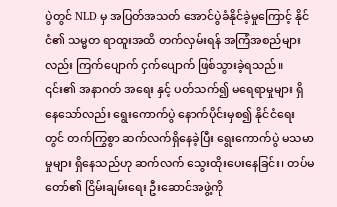ပွဲတွင် NLD မှ အပြတ်အသတ် အောင်ပွဲခံနိုင်ခဲ့မှုကြောင့် နိုင်ငံ၏ သမ္မတ ရာထူးအထိ တက်လှမ်းရန် အကြံအစည်များလည်း ကြက်ပျောက် ငှက်ပျောက် ဖြစ်သွားခဲ့ရသည်။
၎င်း၏ အနာဂတ် အရေး နှင့် ပတ်သက်၍ မရေရာမှုများ ရှိနေသော်လည်း ရွေးကောက်ပွဲ နောက်ပိုင်းမှစ၍ နိုင်ငံရေး တွင် တက်ကြွစွာ ဆက်လက်ရှိနေခဲ့ပြီး ရွေးကောက်ပွဲ မသမာမှုများ ရှိနေသည်ဟု ဆက်လက် သွေးထိုးပေးနေခြင်း၊ တပ်မတော်၏ ငြိမ်းချမ်းရေး ဦးဆောင်အဖွဲ့ကို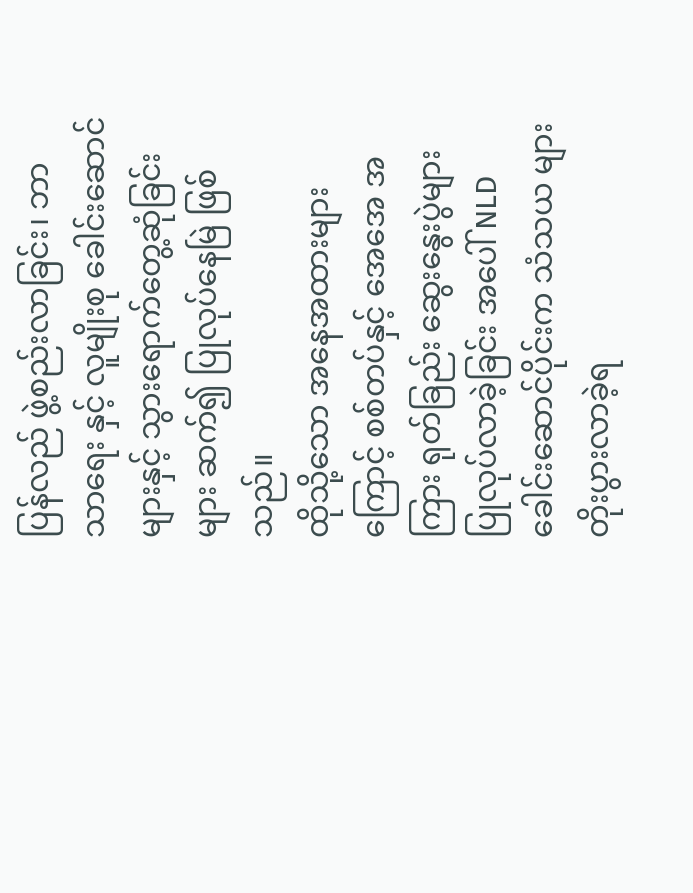ပြန်လည် ဖွဲ့စည်းလာခြင်း၊ ဘာသာရေး နှင့် လူမျိုးစု ခေါင်းဆောင်များနှင့် သွားရောက်တွေ့ဆုံခြင်းများ ဆက်၍ ပြုလုပ်နေမြဲ ဖြစ်သည်။
ထိုသို့သော အနေအထားများကြောင့် စစ်တပ်နှင့် အေအေ အကြား ရုတ်ခြည်း ဆွေးနွေးပွဲများ ပြုလုပ်လာခဲ့ခြင်း အပေါ် NLD ခေါင်းဆောင်ပိုင်းက သံသယ များ တိုးပွားလာခဲ့ရ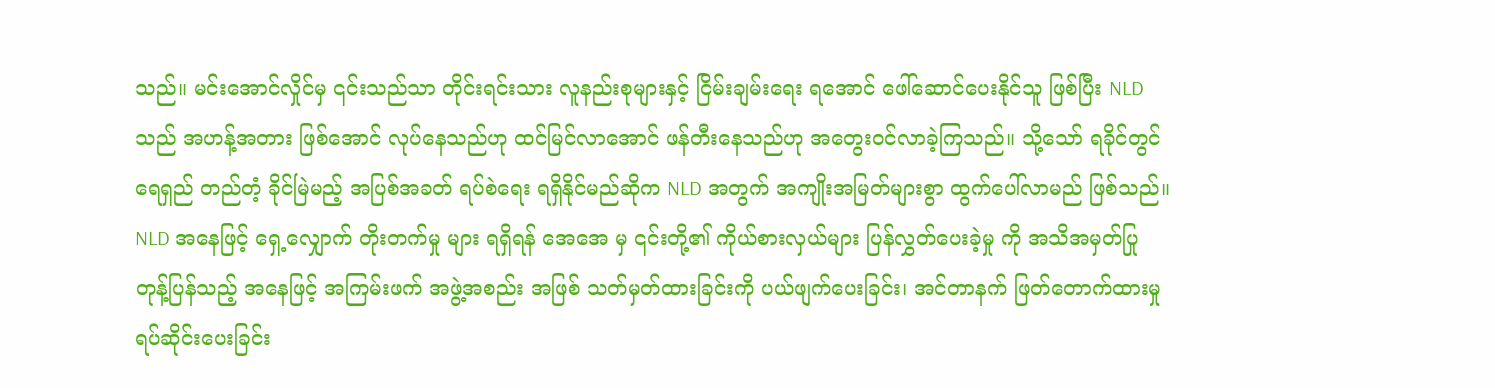သည်။ မင်းအောင်လှိုင်မှ ၎င်းသည်သာ တိုင်းရင်းသား လူနည်းစုများနှင့် ငြိမ်းချမ်းရေး ရအောင် ဖေါ်ဆောင်ပေးနိုင်သူ ဖြစ်ပြီး NLD သည် အဟန့်အတား ဖြစ်အောင် လုပ်နေသည်ဟု ထင်မြင်လာအောင် ဖန်တီးနေသည်ဟု အတွေးဝင်လာခဲ့ကြသည်။ သို့သော် ရခိုင်တွင် ရေရှည် တည်တံ့ ခိုင်မြဲမည့် အပြစ်အခတ် ရပ်စဲရေး ရရှိနိုင်မည်ဆိုက NLD အတွက် အကျိုးအမြတ်များစွာ ထွက်ပေါ်လာမည် ဖြစ်သည်။
NLD အနေဖြင့် ရှေ့လျှောက် တိုးတက်မှု များ ရရှိရန် အေအေ မှ ၎င်းတို့၏ ကိုယ်စားလှယ်များ ပြန်လွှတ်ပေးခဲ့မှု ကို အသိအမှတ်ပြု တုန့်ပြန်သည့် အနေဖြင့် အကြမ်းဖက် အဖွဲ့အစည်း အဖြစ် သတ်မှတ်ထားခြင်းကို ပယ်ဖျက်ပေးခြင်း၊ အင်တာနက် ဖြတ်တောက်ထားမှု ရပ်ဆိုင်းပေးခြင်း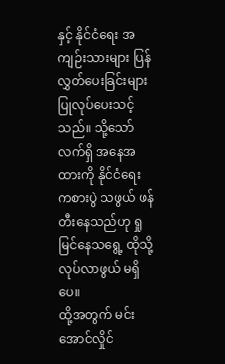နှင့် နိုင်ငံရေး အကျဉ်းသားများ ပြန်လွှတ်ပေးခြင်းများ ပြုလုပ်ပေးသင့်သည်။ သို့သော် လက်ရှိ အနေအထားကို နိုင်ငံရေး ကစားပွဲ သဖွယ် ဖန်တီးနေသည်ဟု ရှုမြင်နေသရွေ့ ထိုသို့ လုပ်လာဖွယ် မရှိပေ။
ထို့အတွက် မင်းအောင်လှိုင်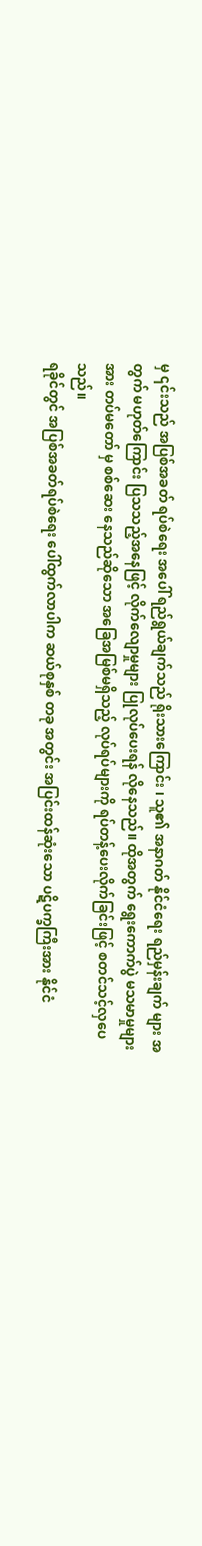မှ ၎င်းသည် အပြစ်အခတ် ရပ်စဲရေး အပေါ် ရည်ရွယ်ချက်သည် ရိုးသားကြောင်း ၊ သူ၏ အနာဂတ် နိုင်ငံရေး ရည်မှန်းချက် များ အတွက် မဟုတ်ကြောင်း ပြသသည့်အနေဖြင့် လိုက်လျောမှုများ ပြုလုပ်ပေးရန် လိုနေသည်။ ထိုအတွက် ရွေးကောက်ပွဲ မသမာမှုများ အား တပ်မတော် မှ စစ်ဆေး နေသည်ဆိုသော အခြေအမြစ်မရှိသည့် လုပ်ရပ်များကို ရပ်တန့်ပေးလိုက်ခြင်းဖြင့် စတင်သင့်လှပေသည်။
ရခိုင်တွင် အပြစ်အခတ်ရပ်စဲရေး ပေါ်ထွက်လာပါက ဆယ်စုနှစ် တခု အတွင်း အပြင်းထန်ဆုံးသော ပဋိပက္ခကြီးအား နိုင်ငံ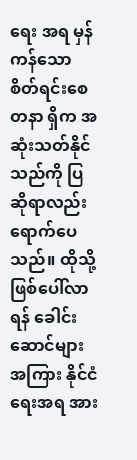ရေး အရ မှန်ကန်သော စိတ်ရင်းစေတနာ ရှိက အဆုံးသတ်နိုင်သည်ကို ပြဆိုရာလည်း ရောက်ပေသည်။ ထိုသို့ ဖြစ်ပေါ်လာရန် ခေါင်းဆောင်များအကြား နိုင်ငံရေးအရ အား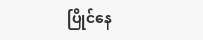ပြိုင်နေ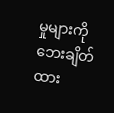မှုများကို ဘေးချိတ်ထား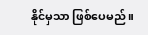နိုင်မှသာ ဖြစ်ပေမည်။